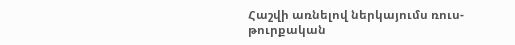Հաշվի առնելով ներկայումս ռուս-թուրքական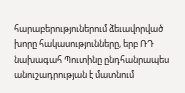հարաբերություներում ձեւավորված խորը հակասությունները, երբ ՌԴ նախագահ Պուտինը ընդհանրապես անուշադրության է մատնում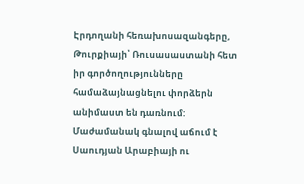Էրդողանի հեռախոսազանգերը, Թուրքիայի՝ Ռուսասաստանի հետ իր գործողությունները համաձայնացնելու փորձերն անիմաստ են դառնում:
Մաժամանակ գնալով աճում է Սաուդյան Արաբիայի ու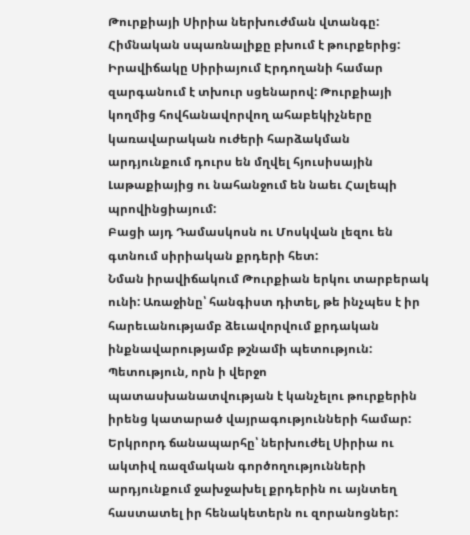Թուրքիայի Սիրիա ներխուժման վտանգը:
Հիմնական սպառնալիքը բխում է թուրքերից: Իրավիճակը Սիրիայում Էրդողանի համար զարգանում է տխուր սցենարով: Թուրքիայի կողմից հովհանավորվող ահաբեկիչները կառավարական ուժերի հարձակման արդյունքում դուրս են մղվել հյուսիսային Լաթաքիայից ու նահանջում են նաեւ Հալեպի պրովինցիայում:
Բացի այդ Դամասկոսն ու Մոսկվան լեզու են գտնում սիրիական քրդերի հետ:
Նման իրավիճակում Թուրքիան երկու տարբերակ ունի: Առաջինը՝ հանգիստ դիտել, թե ինչպես է իր հարեւանությամբ ձեւավորվում քրդական ինքնավարությամբ թշնամի պետություն: Պետություն, որն ի վերջո պատասխանատվության է կանչելու թուրքերին իրենց կատարած վայրագությունների համար: Երկրորդ ճանապարհը՝ ներխուժել Սիրիա ու ակտիվ ռազմական գործողությունների արդյունքում ջախջախել քրդերին ու այնտեղ հաստատել իր հենակետերն ու զորանոցներ: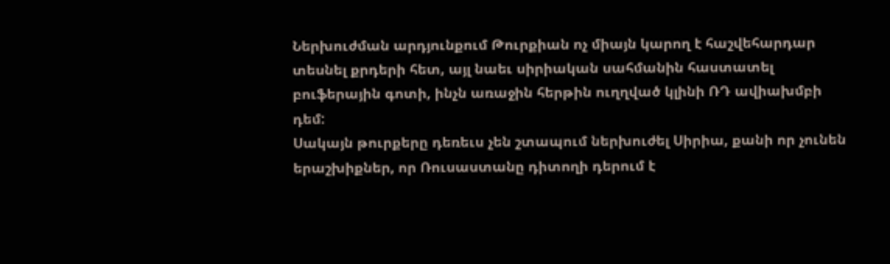Ներխուժման արդյունքում Թուրքիան ոչ միայն կարող է հաշվեհարդար տեսնել քրդերի հետ, այլ նաեւ սիրիական սահմանին հաստատել բուֆերային գոտի, ինչն առաջին հերթին ուղղված կլինի ՌԴ ավիախմբի դեմ:
Սակայն թուրքերը դեռեւս չեն շտապում ներխուժել Սիրիա, քանի որ չունեն երաշխիքներ, որ Ռուսաստանը դիտողի դերում է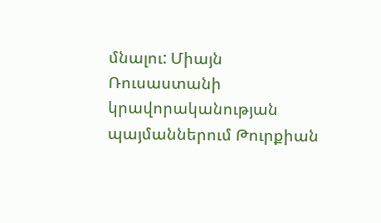մնալու: Միայն Ռուսաստանի կրավորականության պայմաններում Թուրքիան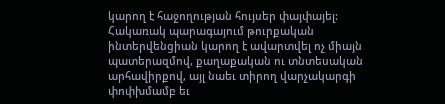կարող է հաջողության հույսեր փայփայել: Հակառակ պարագայում թուրքական ինտերվենցիան կարող է ավարտվել ոչ միայն պատերազմով, քաղաքական ու տնտեսական արհավիրքով, այլ նաեւ տիրող վարչակարգի փոփխմամբ եւ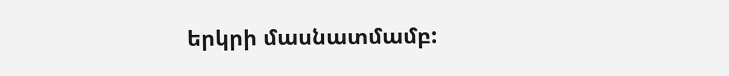երկրի մասնատմամբ: